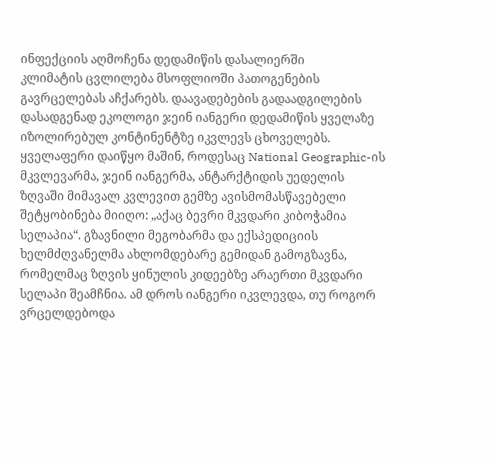ინფექციის აღმოჩენა დედამიწის დასალიერში
კლიმატის ცვლილება მსოფლიოში პათოგენების გავრცელებას აჩქარებს. დაავადებების გადაადგილების დასადგენად ეკოლოგი ჯეინ იანგერი დედამიწის ყველაზე იზოლირებულ კონტინენტზე იკვლევს ცხოველებს.
ყველაფერი დაიწყო მაშინ, როდესაც National Geographic-ის მკვლევარმა, ჯეინ იანგერმა, ანტარქტიდის უედელის ზღვაში მიმავალ კვლევით გემზე ავისმომასწავებელი შეტყობინება მიიღო: „აქაც ბევრი მკვდარი კიბოჭამია სელაპია“. გზავნილი მეგობარმა და ექსპედიციის ხელმძღვანელმა ახლომდებარე გემიდან გამოგზავნა, რომელმაც ზღვის ყინულის კიდეებზე არაერთი მკვდარი სელაპი შეამჩნია. ამ დროს იანგერი იკვლევდა, თუ როგორ ვრცელდებოდა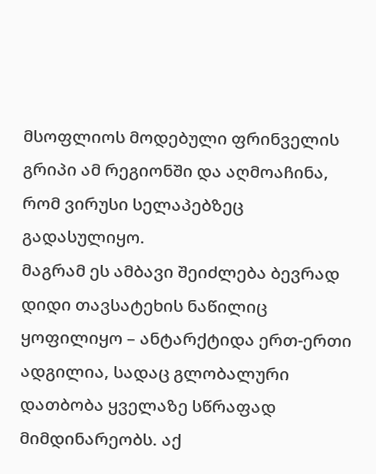მსოფლიოს მოდებული ფრინველის გრიპი ამ რეგიონში და აღმოაჩინა, რომ ვირუსი სელაპებზეც გადასულიყო.
მაგრამ ეს ამბავი შეიძლება ბევრად დიდი თავსატეხის ნაწილიც ყოფილიყო – ანტარქტიდა ერთ-ერთი ადგილია, სადაც გლობალური დათბობა ყველაზე სწრაფად მიმდინარეობს. აქ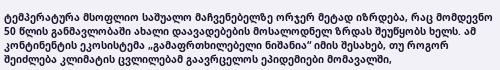ტემპერატურა მსოფლიო საშუალო მაჩვენებელზე ორჯერ მეტად იზრდება, რაც მომდევნო 50 წლის განმავლობაში ახალი დაავადებების მოსალოდნელ ზრდას შეუწყობს ხელს. ამ კონტინენტის ეკოსისტემა „გამაფრთხილებელი ნიშანია“ იმის შესახებ, თუ როგორ შეიძლება კლიმატის ცვლილებამ გაავრცელოს ეპიდემიები მომავალში,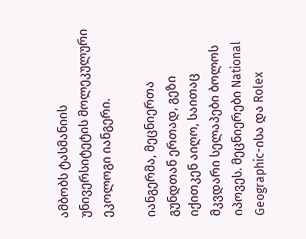ამბობს ტასმანიის უნივერსიტეტის მოლეკულური ეკოლოგი იანგერი.

იანგერმა, მეცნიერთა გუნდთან ერთად, გეზი იქითკენ აიღო, საითაც მკვდარი სელაპები ბოლოს იპოვეს. მეცნიერები National Geographic-ისა და Rolex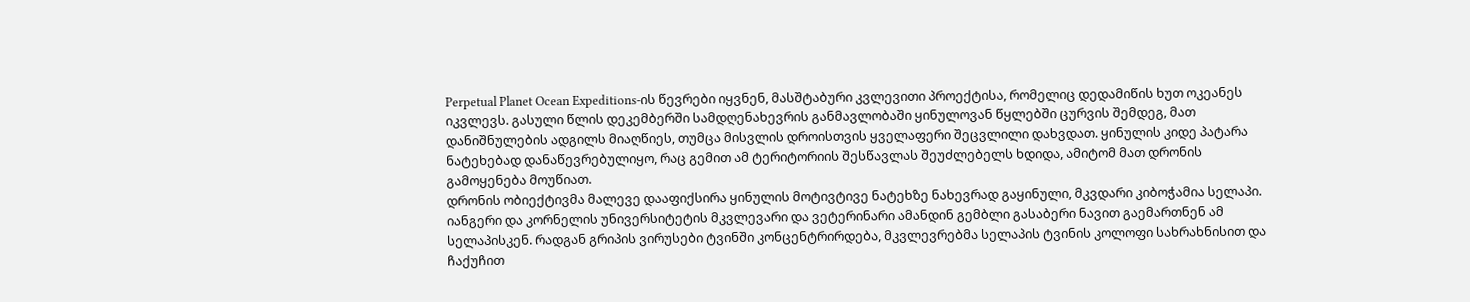Perpetual Planet Ocean Expeditions-ის წევრები იყვნენ, მასშტაბური კვლევითი პროექტისა, რომელიც დედამიწის ხუთ ოკეანეს იკვლევს. გასული წლის დეკემბერში სამდღენახევრის განმავლობაში ყინულოვან წყლებში ცურვის შემდეგ, მათ დანიშნულების ადგილს მიაღწიეს, თუმცა მისვლის დროისთვის ყველაფერი შეცვლილი დახვდათ. ყინულის კიდე პატარა ნატეხებად დანაწევრებულიყო, რაც გემით ამ ტერიტორიის შესწავლას შეუძლებელს ხდიდა, ამიტომ მათ დრონის გამოყენება მოუწიათ.
დრონის ობიექტივმა მალევე დააფიქსირა ყინულის მოტივტივე ნატეხზე ნახევრად გაყინული, მკვდარი კიბოჭამია სელაპი. იანგერი და კორნელის უნივერსიტეტის მკვლევარი და ვეტერინარი ამანდინ გემბლი გასაბერი ნავით გაემართნენ ამ სელაპისკენ. რადგან გრიპის ვირუსები ტვინში კონცენტრირდება, მკვლევრებმა სელაპის ტვინის კოლოფი სახრახნისით და ჩაქუჩით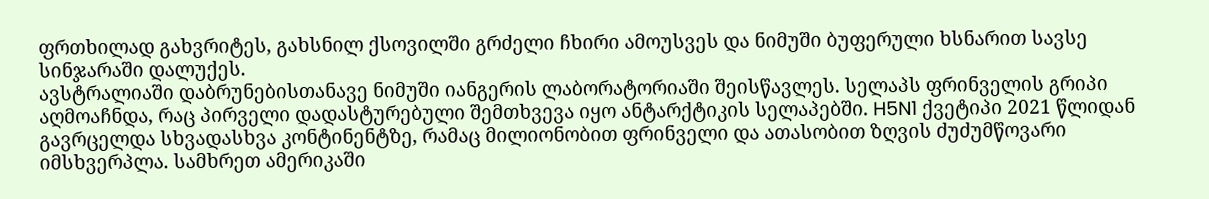ფრთხილად გახვრიტეს, გახსნილ ქსოვილში გრძელი ჩხირი ამოუსვეს და ნიმუში ბუფერული ხსნარით სავსე სინჯარაში დალუქეს.
ავსტრალიაში დაბრუნებისთანავე ნიმუში იანგერის ლაბორატორიაში შეისწავლეს. სელაპს ფრინველის გრიპი აღმოაჩნდა, რაც პირველი დადასტურებული შემთხვევა იყო ანტარქტიკის სელაპებში. H5N1 ქვეტიპი 2021 წლიდან გავრცელდა სხვადასხვა კონტინენტზე, რამაც მილიონობით ფრინველი და ათასობით ზღვის ძუძუმწოვარი იმსხვერპლა. სამხრეთ ამერიკაში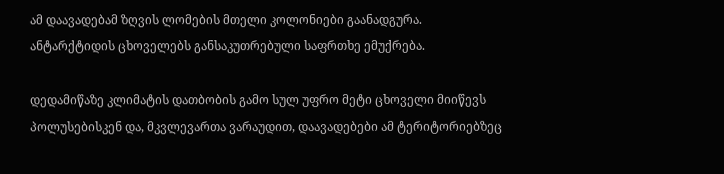ამ დაავადებამ ზღვის ლომების მთელი კოლონიები გაანადგურა. ანტარქტიდის ცხოველებს განსაკუთრებული საფრთხე ემუქრება.

დედამიწაზე კლიმატის დათბობის გამო სულ უფრო მეტი ცხოველი მიიწევს პოლუსებისკენ და, მკვლევართა ვარაუდით, დაავადებები ამ ტერიტორიებზეც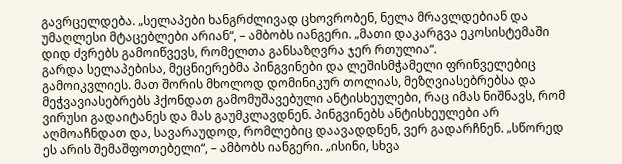გავრცელდება. „სელაპები ხანგრძლივად ცხოვრობენ, ნელა მრავლდებიან და უმაღლესი მტაცებლები არიან“, – ამბობს იანგერი. „მათი დაკარგვა ეკოსისტემაში დიდ ძვრებს გამოიწვევს, რომელთა განსაზღვრა ჯერ რთულია“.
გარდა სელაპებისა, მეცნიერებმა პინგვინები და ლეშისმჭამელი ფრინველებიც გამოიკვლიეს. მათ შორის მხოლოდ დომინიკურ თოლიას, მეზღვიასებრებსა და მეჭვავიასებრებს ჰქონდათ გამომუშავებული ანტისხეულები, რაც იმას ნიშნავს, რომ ვირუსი გადაიტანეს და მას გაუმკლავდნენ. პინგვინებს ანტისხეულები არ აღმოაჩნდათ და, სავარაუდოდ, რომლებიც დაავადდნენ, ვერ გადარჩნენ. „სწორედ ეს არის შემაშფოთებელი“, – ამბობს იანგერი. „ისინი, სხვა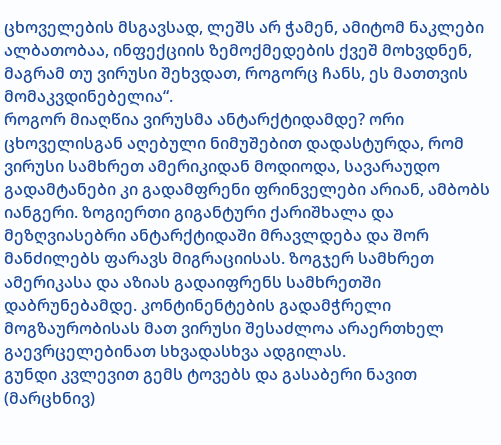ცხოველების მსგავსად, ლეშს არ ჭამენ, ამიტომ ნაკლები ალბათობაა, ინფექციის ზემოქმედების ქვეშ მოხვდნენ, მაგრამ თუ ვირუსი შეხვდათ, როგორც ჩანს, ეს მათთვის მომაკვდინებელია“.
როგორ მიაღწია ვირუსმა ანტარქტიდამდე? ორი ცხოველისგან აღებული ნიმუშებით დადასტურდა, რომ ვირუსი სამხრეთ ამერიკიდან მოდიოდა, სავარაუდო გადამტანები კი გადამფრენი ფრინველები არიან, ამბობს იანგერი. ზოგიერთი გიგანტური ქარიშხალა და მეზღვიასებრი ანტარქტიდაში მრავლდება და შორ მანძილებს ფარავს მიგრაციისას. ზოგჯერ სამხრეთ ამერიკასა და აზიას გადაიფრენს სამხრეთში დაბრუნებამდე. კონტინენტების გადამჭრელი მოგზაურობისას მათ ვირუსი შესაძლოა არაერთხელ გაევრცელებინათ სხვადასხვა ადგილას.
გუნდი კვლევით გემს ტოვებს და გასაბერი ნავით (მარცხნივ)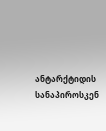ანტარქტიდის სანაპიროსკენ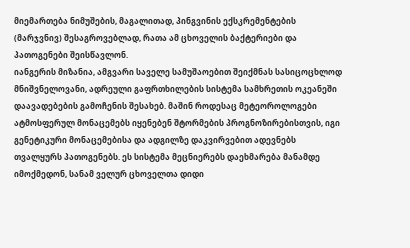მიემართება ნიმუშების, მაგალითად, პინგვინის ექსკრემენტების (მარჯვნივ) შესაგროვებლად, რათა ამ ცხოველის ბაქტერიები და პათოგენები შეისწავლონ.
იანგერის მიზანია, ამგვარი საველე სამუშაოებით შეიქმნას სასიცოცხლოდ მნიშვნელოვანი, ადრეული გაფრთხილების სისტემა სამხრეთის ოკეანეში დაავადებების გამოჩენის შესახებ. მაშინ როდესაც მეტეოროლოგები ატმოსფერულ მონაცემებს იყენებენ შტორმების პროგნოზირებისთვის, იგი გენეტიკური მონაცემებისა და ადგილზე დაკვირვებით ადევნებს თვალყურს პათოგენებს. ეს სისტემა მეცნიერებს დაეხმარება მანამდე იმოქმედონ, სანამ ველურ ცხოველთა დიდი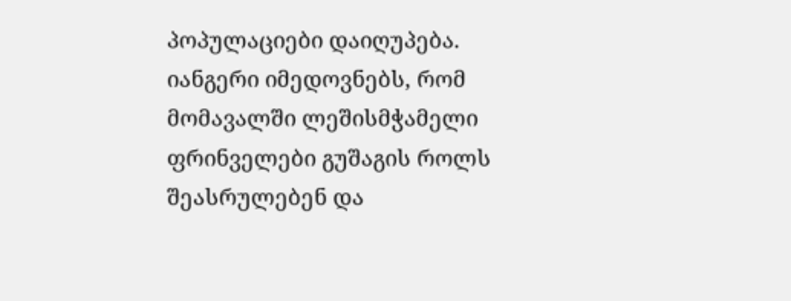პოპულაციები დაიღუპება. იანგერი იმედოვნებს, რომ მომავალში ლეშისმჭამელი ფრინველები გუშაგის როლს შეასრულებენ და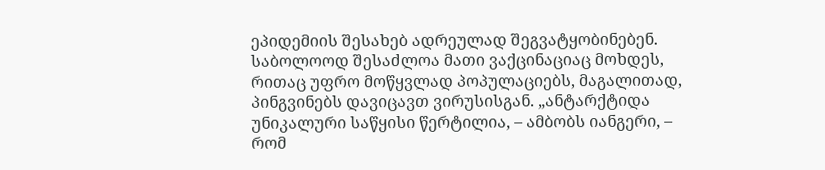ეპიდემიის შესახებ ადრეულად შეგვატყობინებენ. საბოლოოდ შესაძლოა მათი ვაქცინაციაც მოხდეს, რითაც უფრო მოწყვლად პოპულაციებს, მაგალითად, პინგვინებს დავიცავთ ვირუსისგან. „ანტარქტიდა უნიკალური საწყისი წერტილია, – ამბობს იანგერი, – რომ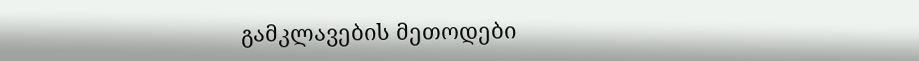გამკლავების მეთოდები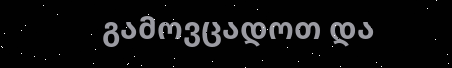გამოვცადოთ და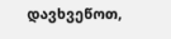დავხვეწოთ,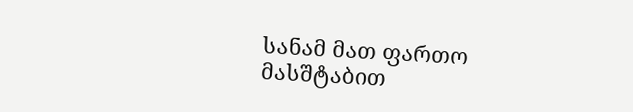სანამ მათ ფართო მასშტაბით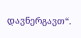დავნერგავთ“.